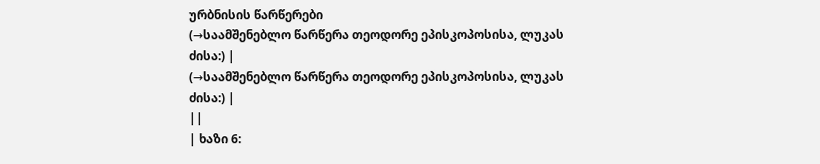ურბნისის წარწერები
(→საამშენებლო წარწერა თეოდორე ეპისკოპოსისა, ლუკას ძისა:) |
(→საამშენებლო წარწერა თეოდორე ეპისკოპოსისა, ლუკას ძისა:) |
||
| ხაზი 6: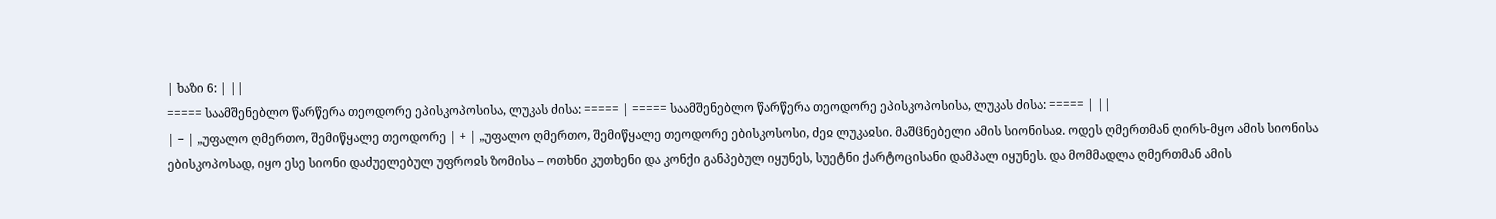| ხაზი 6: | ||
===== საამშენებლო წარწერა თეოდორე ეპისკოპოსისა, ლუკას ძისა: ===== | ===== საამშენებლო წარწერა თეოდორე ეპისკოპოსისა, ლუკას ძისა: ===== | ||
| − | „უფალო ღმერთო, შემიწყალე თეოდორე | + | „უფალო ღმერთო, შემიწყალე თეოდორე ებისკოსოსი, ძეჲ ლუკაჲსი. მაშჱნებელი ამის სიონისაჲ. ოდეს ღმერთმან ღირს-მყო ამის სიონისა ებისკოპოსად, იყო ესე სიონი დაძუელებულ უფროჲს ზომისა – ოთხნი კუთხენი და კონქი განპებულ იყუნეს, სუეტნი ქარტოცისანი დამპალ იყუნეს. და მომმადლა ღმერთმან ამის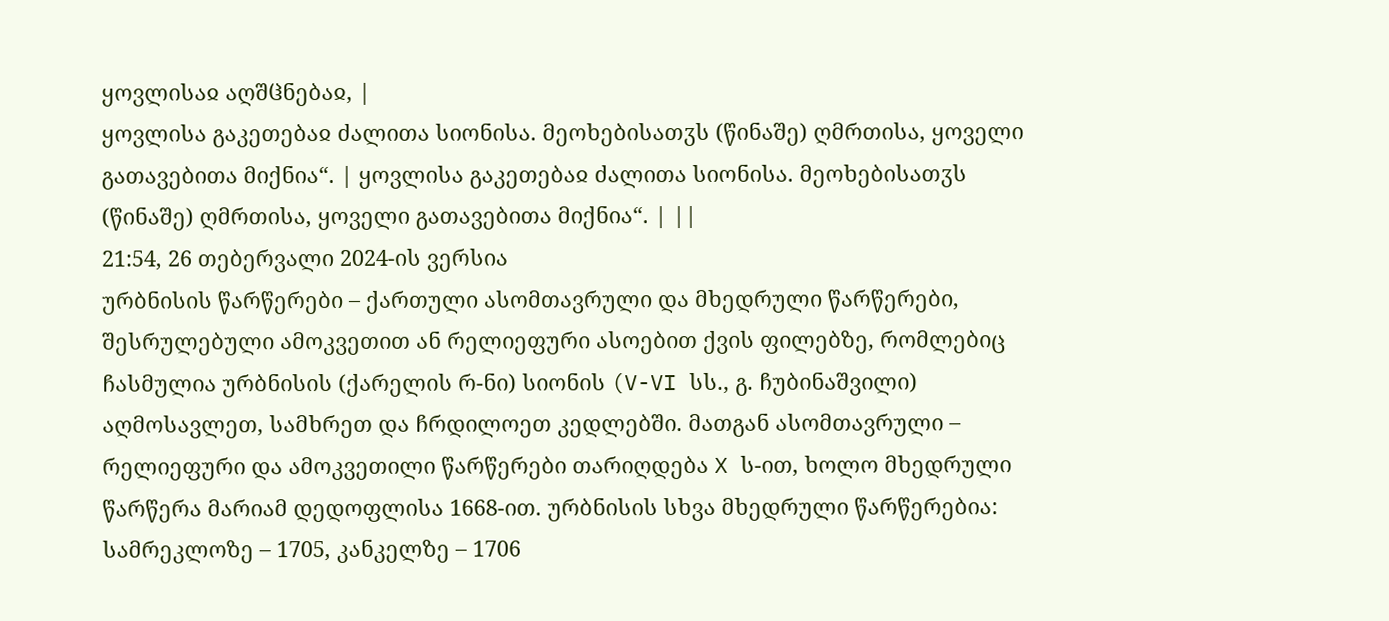ყოვლისაჲ აღშჱნებაჲ, |
ყოვლისა გაკეთებაჲ ძალითა სიონისა. მეოხებისათჳს (წინაშე) ღმრთისა, ყოველი გათავებითა მიქნია“. | ყოვლისა გაკეთებაჲ ძალითა სიონისა. მეოხებისათჳს (წინაშე) ღმრთისა, ყოველი გათავებითა მიქნია“. | ||
21:54, 26 თებერვალი 2024-ის ვერსია
ურბნისის წარწერები – ქართული ასომთავრული და მხედრული წარწერები, შესრულებული ამოკვეთით ან რელიეფური ასოებით ქვის ფილებზე, რომლებიც ჩასმულია ურბნისის (ქარელის რ-ნი) სიონის (V-VI სს., გ. ჩუბინაშვილი) აღმოსავლეთ, სამხრეთ და ჩრდილოეთ კედლებში. მათგან ასომთავრული – რელიეფური და ამოკვეთილი წარწერები თარიღდება X ს-ით, ხოლო მხედრული წარწერა მარიამ დედოფლისა 1668-ით. ურბნისის სხვა მხედრული წარწერებია: სამრეკლოზე – 1705, კანკელზე – 1706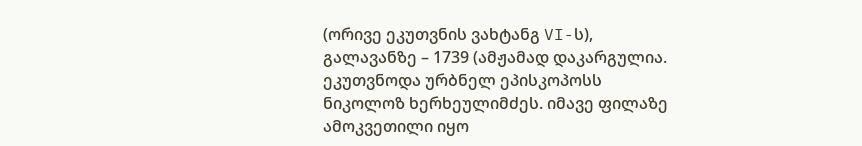(ორივე ეკუთვნის ვახტანგ VI-ს), გალავანზე – 1739 (ამჟამად დაკარგულია. ეკუთვნოდა ურბნელ ეპისკოპოსს ნიკოლოზ ხერხეულიმძეს. იმავე ფილაზე ამოკვეთილი იყო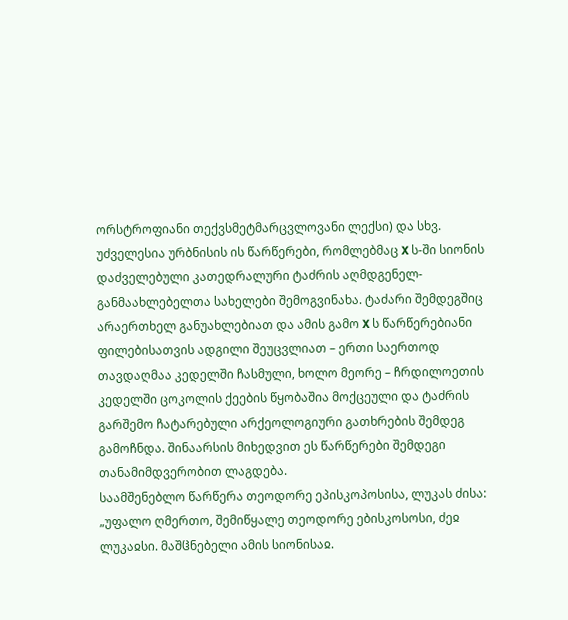ორსტროფიანი თექვსმეტმარცვლოვანი ლექსი) და სხვ.
უძველესია ურბნისის ის წარწერები, რომლებმაც X ს-ში სიონის დაძველებული კათედრალური ტაძრის აღმდგენელ-განმაახლებელთა სახელები შემოგვინახა. ტაძარი შემდეგშიც არაერთხელ განუახლებიათ და ამის გამო X ს წარწერებიანი ფილებისათვის ადგილი შეუცვლიათ – ერთი საერთოდ თავდაღმაა კედელში ჩასმული, ხოლო მეორე – ჩრდილოეთის კედელში ცოკოლის ქეების წყობაშია მოქცეული და ტაძრის გარშემო ჩატარებული არქეოლოგიური გათხრების შემდეგ გამოჩნდა. შინაარსის მიხედვით ეს წარწერები შემდეგი თანამიმდვერობით ლაგდება.
საამშენებლო წარწერა თეოდორე ეპისკოპოსისა, ლუკას ძისა:
„უფალო ღმერთო, შემიწყალე თეოდორე ებისკოსოსი, ძეჲ ლუკაჲსი. მაშჱნებელი ამის სიონისაჲ.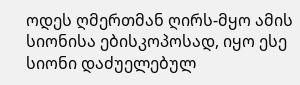ოდეს ღმერთმან ღირს-მყო ამის სიონისა ებისკოპოსად, იყო ესე სიონი დაძუელებულ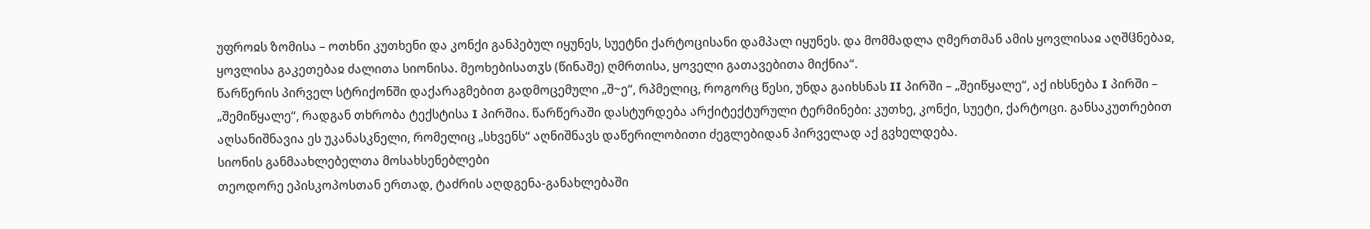უფროჲს ზომისა – ოთხნი კუთხენი და კონქი განპებულ იყუნეს, სუეტნი ქარტოცისანი დამპალ იყუნეს. და მომმადლა ღმერთმან ამის ყოვლისაჲ აღშჱნებაჲ, ყოვლისა გაკეთებაჲ ძალითა სიონისა. მეოხებისათჳს (წინაშე) ღმრთისა, ყოველი გათავებითა მიქნია“.
წარწერის პირველ სტრიქონში დაქარაგმებით გადმოცემული „შ~ე“, რპმელიც, როგორც წესი, უნდა გაიხსნას II პირში – „შეიწყალე“, აქ იხსნება I პირში – „შემიწყალე“, რადგან თხრობა ტექსტისა I პირშია. წარწერაში დასტურდება არქიტექტურული ტერმინები: კუთხე, კონქი, სუეტი, ქარტოცი. განსაკუთრებით აღსანიშნავია ეს უკანასკნელი, რომელიც „სხვენს“ აღნიშნავს დაწერილობითი ძეგლებიდან პირველად აქ გვხელდება.
სიონის განმაახლებელთა მოსახსენებლები
თეოდორე ეპისკოპოსთან ერთად, ტაძრის აღდგენა-განახლებაში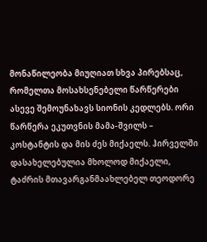მონაწილეობა მიუღიათ სხვა პირებსაც, რომელთა მოსახსენებელი წარწერები ასევე შემოუნახავს სიონის კედლებს. ორი წარწერა ეკუთვნის მამა-შვილს – კოსტანტის და მის ძეს მიქაელს. ჰირველში დასახელებულია მხოლოდ მიქაელი, ტაძრის მთავარგანმაახლებელ თეოდორე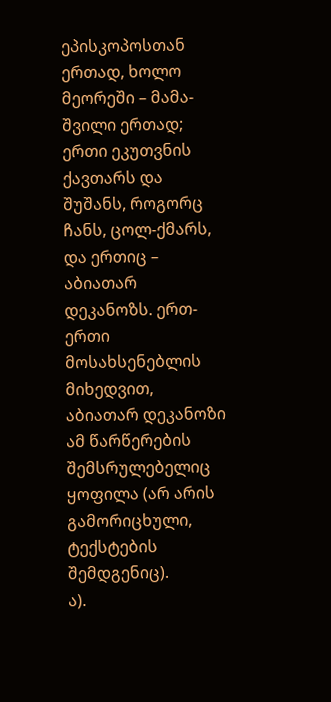ეპისკოპოსთან ერთად, ხოლო მეორეში – მამა-შვილი ერთად; ერთი ეკუთვნის ქავთარს და შუშანს, როგორც ჩანს, ცოლ-ქმარს, და ერთიც – აბიათარ დეკანოზს. ერთ-ერთი მოსახსენებლის მიხედვით, აბიათარ დეკანოზი ამ წარწერების შემსრულებელიც ყოფილა (არ არის გამორიცხული, ტექსტების შემდგენიც).
ა).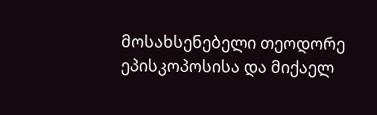მოსახსენებელი თეოდორე ეპისკოპოსისა და მიქაელ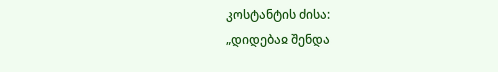კოსტანტის ძისა:
„დიდებაჲ შენდა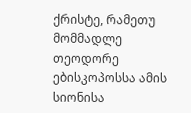ქრისტე, რამეთუ მომმადლე თეოდორე ებისკოპოსსა ამის სიონისა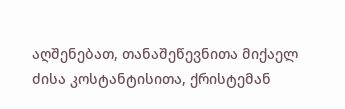აღშენებათ, თანაშეწევნითა მიქაელ ძისა კოსტანტისითა, ქრისტემან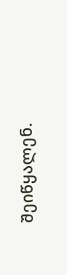შეიწყალენ.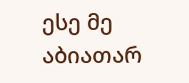ესე მე აბიათარ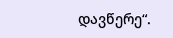დავწერე“.